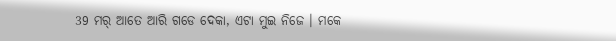39 ମର୍ ଆତେ ଆରି ଗଡେ ଦେକା, ଏଟା ମୁଇ ନିଜେ । ମକେ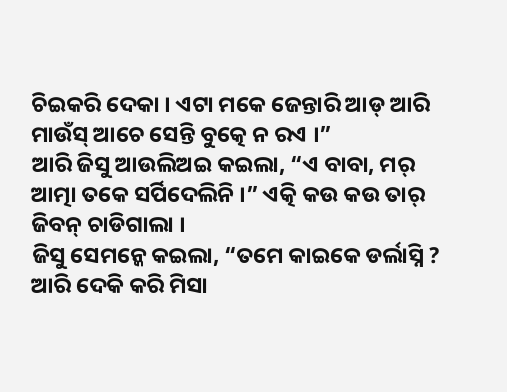ଚିଇକରି ଦେକା । ଏଟା ମକେ ଜେନ୍ତାରି ଆଡ୍ ଆରି ମାଉଁସ୍ ଆଚେ ସେନ୍ତି ବୁତ୍କେ ନ ରଏ ।”
ଆରି ଜିସୁ ଆଉଲିଅଇ କଇଲା, “ଏ ବାବା, ମର୍ ଆତ୍ମା ତକେ ସର୍ପିଦେଲିନି ।” ଏତ୍କି କଉ କଉ ତାର୍ ଜିବନ୍ ଚାଡିଗାଲା ।
ଜିସୁ ସେମନ୍କେ କଇଲା, “ତମେ କାଇକେ ଡର୍ଲାସ୍ନି ? ଆରି ଦେକି କରି ମିସା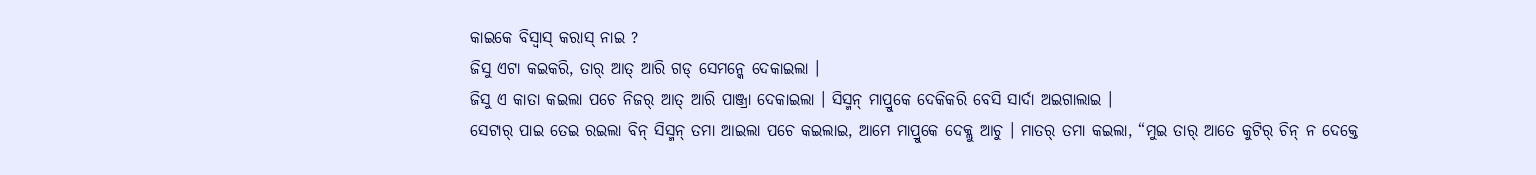କାଇକେ ବିସ୍ବାସ୍ କରାସ୍ ନାଇ ?
ଜିସୁ ଏଟା କଇକରି, ତାର୍ ଆତ୍ ଆରି ଗଡ୍ ସେମନ୍କେ ଦେକାଇଲା ।
ଜିସୁ ଏ କାତା କଇଲା ପଚେ ନିଜର୍ ଆତ୍ ଆରି ପାଞ୍ଜ୍ରା ଦେକାଇଲା । ସିସ୍ମନ୍ ମାପ୍ରୁକେ ଦେକିକରି ବେସି ସାର୍ଦା ଅଇଗାଲାଇ ।
ସେଟାର୍ ପାଇ ତେଇ ରଇଲା ବିନ୍ ସିସ୍ମନ୍ ତମା ଆଇଲା ପଚେ କଇଲାଇ, ଆମେ ମାପ୍ରୁକେ ଦେକ୍ଲୁ ଆଚୁ । ମାତର୍ ତମା କଇଲା, “ମୁଇ ତାର୍ ଆତେ କୁଟିର୍ ଚିନ୍ ନ ଦେକ୍ତେ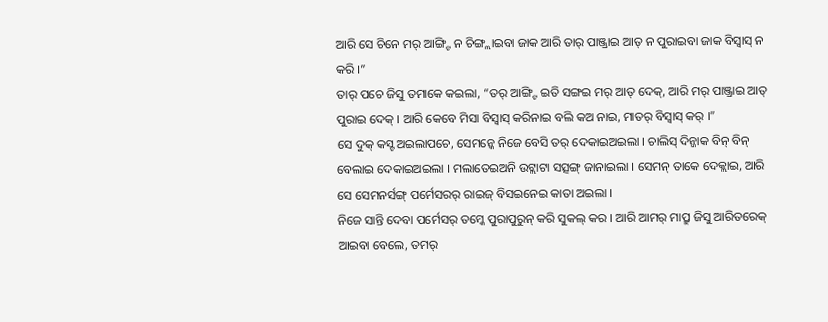ଆରି ସେ ଚିନେ ମର୍ ଆଙ୍ଗ୍ଟି ନ ଚିଙ୍ଗ୍ଲାଇବା ଜାକ ଆରି ତାର୍ ପାଞ୍ଜ୍ରାଇ ଆତ୍ ନ ପୁରାଇବା ଜାକ ବିସ୍ବାସ୍ ନ କରି ।”
ତାର୍ ପଚେ ଜିସୁ ତମାକେ କଇଲା, “ତର୍ ଆଙ୍ଗ୍ଟି ଇତି ସଙ୍ଗଇ ମର୍ ଆତ୍ ଦେକ୍, ଆରି ମର୍ ପାଞ୍ଜ୍ରାଇ ଆତ୍ ପୁରାଇ ଦେକ୍ । ଆରି କେବେ ମିସା ବିସ୍ବାସ୍ କରିନାଇ ବଲି କଅ ନାଇ, ମାତର୍ ବିସ୍ବାସ୍ କର୍ ।”
ସେ ଦୁକ୍ କସ୍ଟ ଅଇଲାପଚେ, ସେମନ୍କେ ନିଜେ ବେସି ତର୍ ଦେକାଇଅଇଲା । ଚାଲିସ୍ ଦିନ୍ଜାକ ବିନ୍ ବିନ୍ ବେଲାଇ ଦେକାଇଅଇଲା । ମଲାତେଇଅନି ଉଟ୍ଲାଟା ସତ୍ସଙ୍ଗ୍ ଜାନାଇଲା । ସେମନ୍ ତାକେ ଦେକ୍ଲାଇ, ଆରି ସେ ସେମନର୍ସଙ୍ଗ୍ ପର୍ମେସରର୍ ରାଇଜ୍ ବିସଇନେଇ କାତା ଅଇଲା ।
ନିଜେ ସାନ୍ତି ଦେବା ପର୍ମେସର୍ ତମ୍କେ ପୁରାପୁରୁନ୍ କରି ସୁକଲ୍ କର । ଆରି ଆମର୍ ମାପ୍ରୁ ଜିସୁ ଆରିତରେକ୍ ଆଇବା ବେଲେ, ତମର୍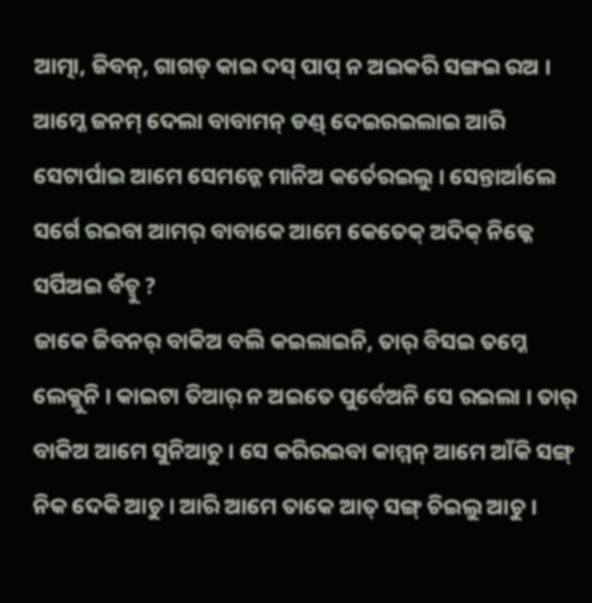ଆତ୍ମା, ଜିବନ୍, ଗାଗଡ୍ କାଇ ଦସ୍ ପାପ୍ ନ ଅଇକରି ସଙ୍ଗଇ ରଅ ।
ଆମ୍କେ ଜନମ୍ ଦେଲା ବାବାମନ୍ ଡଣ୍ଡ୍ ଦେଇରଇଲାଇ ଆରି ସେଟାର୍ପାଇ ଆମେ ସେମନ୍କେ ମାନିଅ କର୍ତେରଇଲୁ । ସେନ୍ତାର୍ଆଲେ ସର୍ଗେ ରଇବା ଆମର୍ ବାବାକେ ଆମେ କେତେକ୍ ଅଦିକ୍ ନିଜ୍କେ ସର୍ପିଅଇ ବଁଚ୍ବୁ ?
ଜାକେ ଜିବନର୍ ବାକିଅ ବଲି କଇଲାଇନି, ତାର୍ ବିସଇ ତମ୍କେ ଲେକ୍ଲୁନି । କାଇଟା ତିଆର୍ ନ ଅଇତେ ପୁର୍ବେଅନି ସେ ରଇଲା । ତାର୍ ବାକିଅ ଆମେ ସୁନିଆଚୁ । ସେ କରିରଇବା କାମ୍ମନ୍ ଆମେ ଆଁକି ସଙ୍ଗ୍ ନିକ ଦେକି ଆଚୁ । ଆରି ଆମେ ତାକେ ଆତ୍ ସଙ୍ଗ୍ ଚିଇଲୁ ଆଚୁ ।